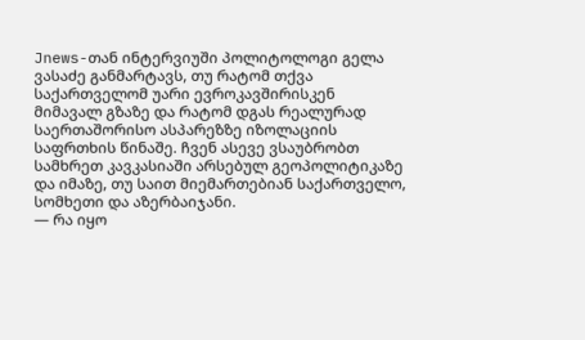Jnews-თან ინტერვიუში პოლიტოლოგი გელა ვასაძე განმარტავს, თუ რატომ თქვა საქართველომ უარი ევროკავშირისკენ მიმავალ გზაზე და რატომ დგას რეალურად საერთაშორისო ასპარეზზე იზოლაციის საფრთხის წინაშე. ჩვენ ასევე ვსაუბრობთ სამხრეთ კავკასიაში არსებულ გეოპოლიტიკაზე და იმაზე, თუ საით მიემართებიან საქართველო, სომხეთი და აზერბაიჯანი.
— რა იყო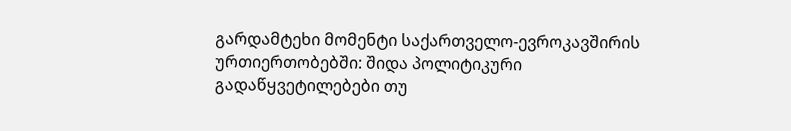გარდამტეხი მომენტი საქართველო-ევროკავშირის ურთიერთობებში: შიდა პოლიტიკური გადაწყვეტილებები თუ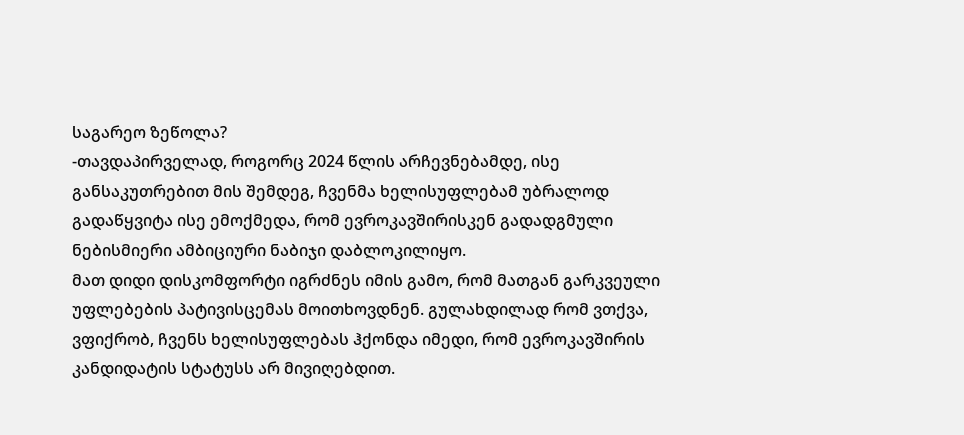საგარეო ზეწოლა?
-თავდაპირველად, როგორც 2024 წლის არჩევნებამდე, ისე განსაკუთრებით მის შემდეგ, ჩვენმა ხელისუფლებამ უბრალოდ გადაწყვიტა ისე ემოქმედა, რომ ევროკავშირისკენ გადადგმული ნებისმიერი ამბიციური ნაბიჯი დაბლოკილიყო.
მათ დიდი დისკომფორტი იგრძნეს იმის გამო, რომ მათგან გარკვეული უფლებების პატივისცემას მოითხოვდნენ. გულახდილად რომ ვთქვა, ვფიქრობ, ჩვენს ხელისუფლებას ჰქონდა იმედი, რომ ევროკავშირის კანდიდატის სტატუსს არ მივიღებდით.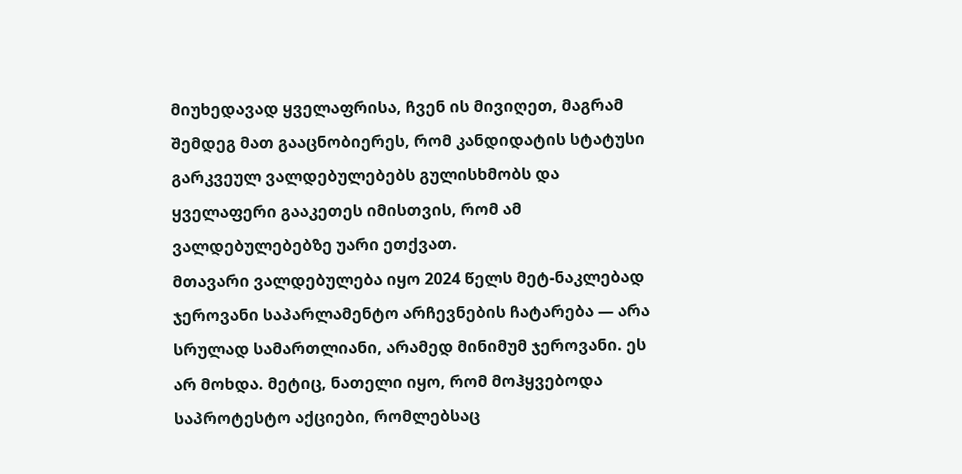მიუხედავად ყველაფრისა, ჩვენ ის მივიღეთ, მაგრამ შემდეგ მათ გააცნობიერეს, რომ კანდიდატის სტატუსი გარკვეულ ვალდებულებებს გულისხმობს და ყველაფერი გააკეთეს იმისთვის, რომ ამ ვალდებულებებზე უარი ეთქვათ.
მთავარი ვალდებულება იყო 2024 წელს მეტ-ნაკლებად ჯეროვანი საპარლამენტო არჩევნების ჩატარება — არა სრულად სამართლიანი, არამედ მინიმუმ ჯეროვანი. ეს არ მოხდა. მეტიც, ნათელი იყო, რომ მოჰყვებოდა საპროტესტო აქციები, რომლებსაც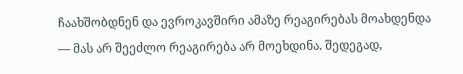ჩაახშობდნენ და ევროკავშირი ამაზე რეაგირებას მოახდენდა — მას არ შეეძლო რეაგირება არ მოეხდინა. შედეგად,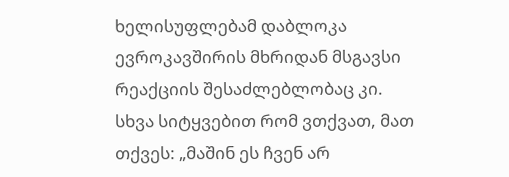ხელისუფლებამ დაბლოკა ევროკავშირის მხრიდან მსგავსი რეაქციის შესაძლებლობაც კი. სხვა სიტყვებით რომ ვთქვათ, მათ თქვეს: „მაშინ ეს ჩვენ არ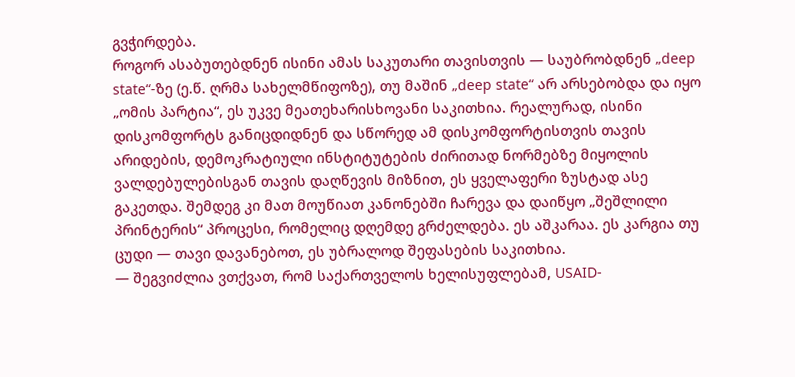გვჭირდება.
როგორ ასაბუთებდნენ ისინი ამას საკუთარი თავისთვის — საუბრობდნენ „deep state“-ზე (ე.წ. ღრმა სახელმწიფოზე), თუ მაშინ „deep state“ არ არსებობდა და იყო „ომის პარტია“, ეს უკვე მეათეხარისხოვანი საკითხია. რეალურად, ისინი დისკომფორტს განიცდიდნენ და სწორედ ამ დისკომფორტისთვის თავის არიდების, დემოკრატიული ინსტიტუტების ძირითად ნორმებზე მიყოლის ვალდებულებისგან თავის დაღწევის მიზნით, ეს ყველაფერი ზუსტად ასე გაკეთდა. შემდეგ კი მათ მოუწიათ კანონებში ჩარევა და დაიწყო „შეშლილი პრინტერის“ პროცესი, რომელიც დღემდე გრძელდება. ეს აშკარაა. ეს კარგია თუ ცუდი — თავი დავანებოთ, ეს უბრალოდ შეფასების საკითხია.
— შეგვიძლია ვთქვათ, რომ საქართველოს ხელისუფლებამ, USAID-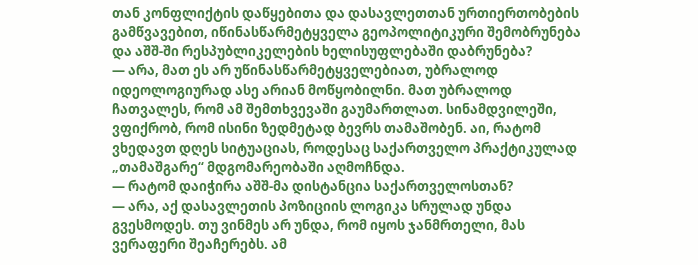თან კონფლიქტის დაწყებითა და დასავლეთთან ურთიერთობების გამწვავებით, იწინასწარმეტყველა გეოპოლიტიკური შემობრუნება და აშშ-ში რესპუბლიკელების ხელისუფლებაში დაბრუნება?
— არა, მათ ეს არ უწინასწარმეტყველებიათ, უბრალოდ იდეოლოგიურად ასე არიან მოწყობილნი. მათ უბრალოდ ჩათვალეს, რომ ამ შემთხვევაში გაუმართლათ. სინამდვილეში, ვფიქრობ, რომ ისინი ზედმეტად ბევრს თამაშობენ. აი, რატომ ვხედავთ დღეს სიტუაციას, როდესაც საქართველო პრაქტიკულად „თამაშგარე“ მდგომარეობაში აღმოჩნდა.
— რატომ დაიჭირა აშშ-მა დისტანცია საქართველოსთან?
— არა, აქ დასავლეთის პოზიციის ლოგიკა სრულად უნდა გვესმოდეს. თუ ვინმეს არ უნდა, რომ იყოს ჯანმრთელი, მას ვერაფერი შეაჩერებს. ამ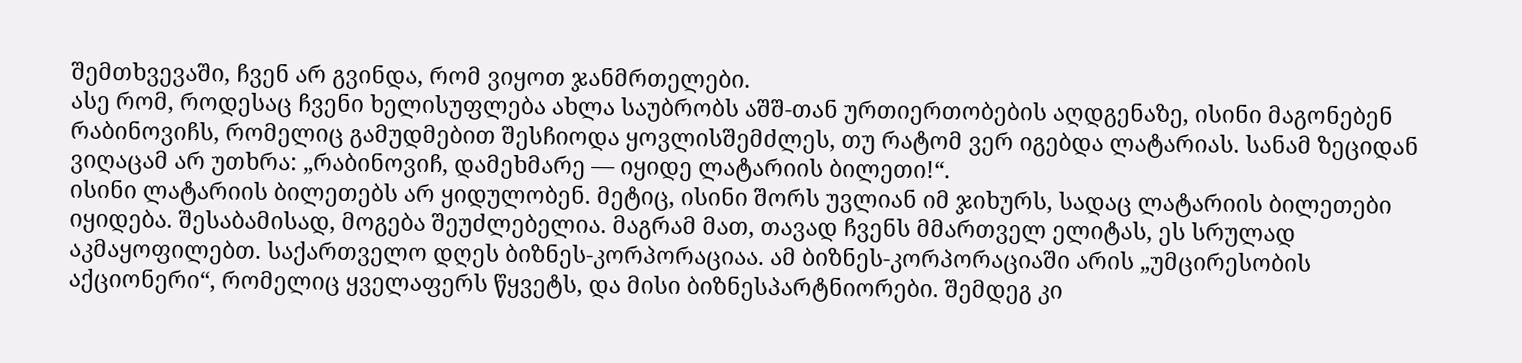შემთხვევაში, ჩვენ არ გვინდა, რომ ვიყოთ ჯანმრთელები.
ასე რომ, როდესაც ჩვენი ხელისუფლება ახლა საუბრობს აშშ-თან ურთიერთობების აღდგენაზე, ისინი მაგონებენ რაბინოვიჩს, რომელიც გამუდმებით შესჩიოდა ყოვლისშემძლეს, თუ რატომ ვერ იგებდა ლატარიას. სანამ ზეციდან ვიღაცამ არ უთხრა: „რაბინოვიჩ, დამეხმარე — იყიდე ლატარიის ბილეთი!“.
ისინი ლატარიის ბილეთებს არ ყიდულობენ. მეტიც, ისინი შორს უვლიან იმ ჯიხურს, სადაც ლატარიის ბილეთები იყიდება. შესაბამისად, მოგება შეუძლებელია. მაგრამ მათ, თავად ჩვენს მმართველ ელიტას, ეს სრულად აკმაყოფილებთ. საქართველო დღეს ბიზნეს-კორპორაციაა. ამ ბიზნეს-კორპორაციაში არის „უმცირესობის აქციონერი“, რომელიც ყველაფერს წყვეტს, და მისი ბიზნესპარტნიორები. შემდეგ კი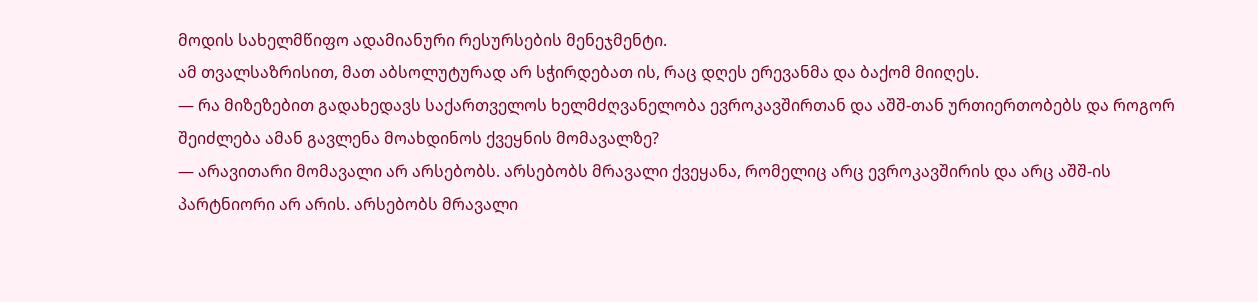მოდის სახელმწიფო ადამიანური რესურსების მენეჯმენტი.
ამ თვალსაზრისით, მათ აბსოლუტურად არ სჭირდებათ ის, რაც დღეს ერევანმა და ბაქომ მიიღეს.
— რა მიზეზებით გადახედავს საქართველოს ხელმძღვანელობა ევროკავშირთან და აშშ-თან ურთიერთობებს და როგორ შეიძლება ამან გავლენა მოახდინოს ქვეყნის მომავალზე?
— არავითარი მომავალი არ არსებობს. არსებობს მრავალი ქვეყანა, რომელიც არც ევროკავშირის და არც აშშ-ის პარტნიორი არ არის. არსებობს მრავალი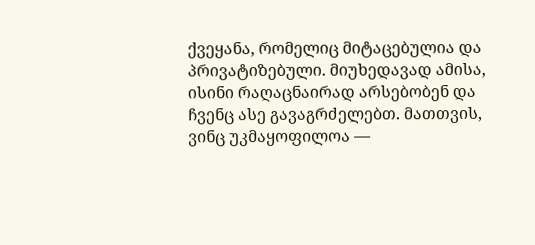ქვეყანა, რომელიც მიტაცებულია და პრივატიზებული. მიუხედავად ამისა, ისინი რაღაცნაირად არსებობენ და ჩვენც ასე გავაგრძელებთ. მათთვის, ვინც უკმაყოფილოა —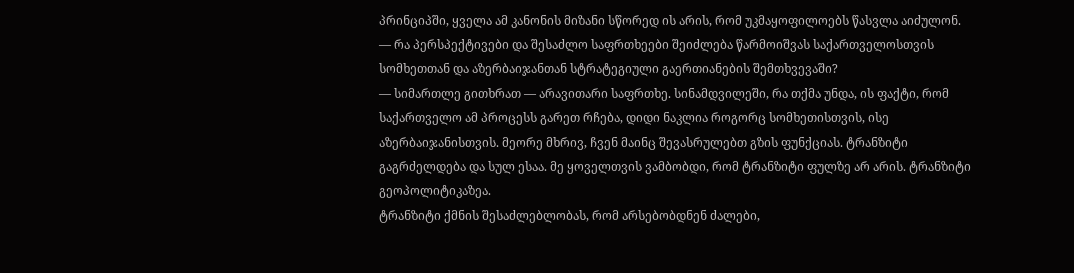პრინციპში, ყველა ამ კანონის მიზანი სწორედ ის არის, რომ უკმაყოფილოებს წასვლა აიძულონ.
— რა პერსპექტივები და შესაძლო საფრთხეები შეიძლება წარმოიშვას საქართველოსთვის სომხეთთან და აზერბაიჯანთან სტრატეგიული გაერთიანების შემთხვევაში?
— სიმართლე გითხრათ — არავითარი საფრთხე. სინამდვილეში, რა თქმა უნდა, ის ფაქტი, რომ საქართველო ამ პროცესს გარეთ რჩება, დიდი ნაკლია როგორც სომხეთისთვის, ისე აზერბაიჯანისთვის. მეორე მხრივ, ჩვენ მაინც შევასრულებთ გზის ფუნქციას. ტრანზიტი გაგრძელდება და სულ ესაა. მე ყოველთვის ვამბობდი, რომ ტრანზიტი ფულზე არ არის. ტრანზიტი გეოპოლიტიკაზეა.
ტრანზიტი ქმნის შესაძლებლობას, რომ არსებობდნენ ძალები,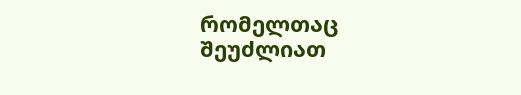რომელთაც შეუძლიათ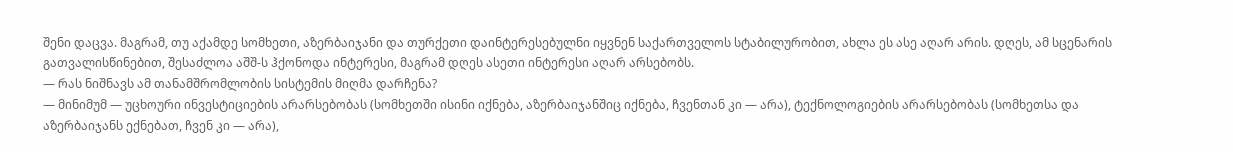შენი დაცვა. მაგრამ, თუ აქამდე სომხეთი, აზერბაიჯანი და თურქეთი დაინტერესებულნი იყვნენ საქართველოს სტაბილურობით, ახლა ეს ასე აღარ არის. დღეს, ამ სცენარის გათვალისწინებით, შესაძლოა აშშ-ს ჰქონოდა ინტერესი, მაგრამ დღეს ასეთი ინტერესი აღარ არსებობს.
— რას ნიშნავს ამ თანამშრომლობის სისტემის მიღმა დარჩენა?
— მინიმუმ — უცხოური ინვესტიციების არარსებობას (სომხეთში ისინი იქნება, აზერბაიჯანშიც იქნება, ჩვენთან კი — არა), ტექნოლოგიების არარსებობას (სომხეთსა და აზერბაიჯანს ექნებათ, ჩვენ კი — არა),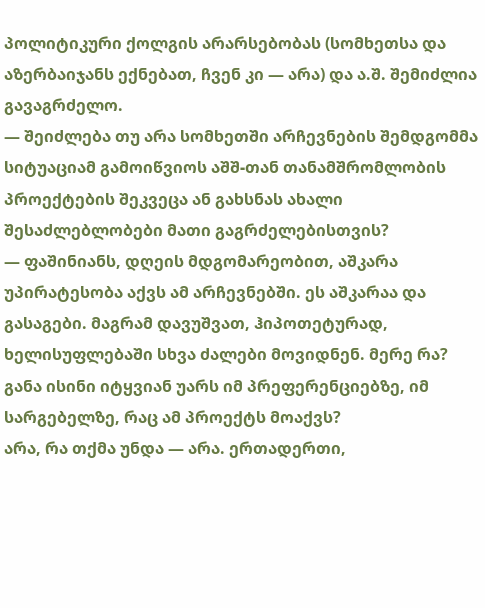პოლიტიკური ქოლგის არარსებობას (სომხეთსა და აზერბაიჯანს ექნებათ, ჩვენ კი — არა) და ა.შ. შემიძლია გავაგრძელო.
— შეიძლება თუ არა სომხეთში არჩევნების შემდგომმა სიტუაციამ გამოიწვიოს აშშ-თან თანამშრომლობის პროექტების შეკვეცა ან გახსნას ახალი შესაძლებლობები მათი გაგრძელებისთვის?
— ფაშინიანს, დღეის მდგომარეობით, აშკარა უპირატესობა აქვს ამ არჩევნებში. ეს აშკარაა და გასაგები. მაგრამ დავუშვათ, ჰიპოთეტურად, ხელისუფლებაში სხვა ძალები მოვიდნენ. მერე რა? განა ისინი იტყვიან უარს იმ პრეფერენციებზე, იმ სარგებელზე, რაც ამ პროექტს მოაქვს?
არა, რა თქმა უნდა — არა. ერთადერთი,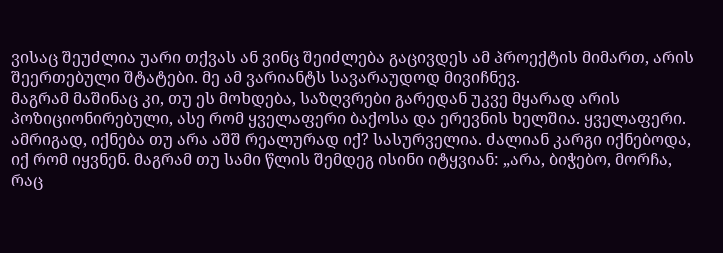ვისაც შეუძლია უარი თქვას ან ვინც შეიძლება გაცივდეს ამ პროექტის მიმართ, არის შეერთებული შტატები. მე ამ ვარიანტს სავარაუდოდ მივიჩნევ.
მაგრამ მაშინაც კი, თუ ეს მოხდება, საზღვრები გარედან უკვე მყარად არის პოზიციონირებული, ასე რომ ყველაფერი ბაქოსა და ერევნის ხელშია. ყველაფერი. ამრიგად, იქნება თუ არა აშშ რეალურად იქ? სასურველია. ძალიან კარგი იქნებოდა, იქ რომ იყვნენ. მაგრამ თუ სამი წლის შემდეგ ისინი იტყვიან: „არა, ბიჭებო, მორჩა, რაც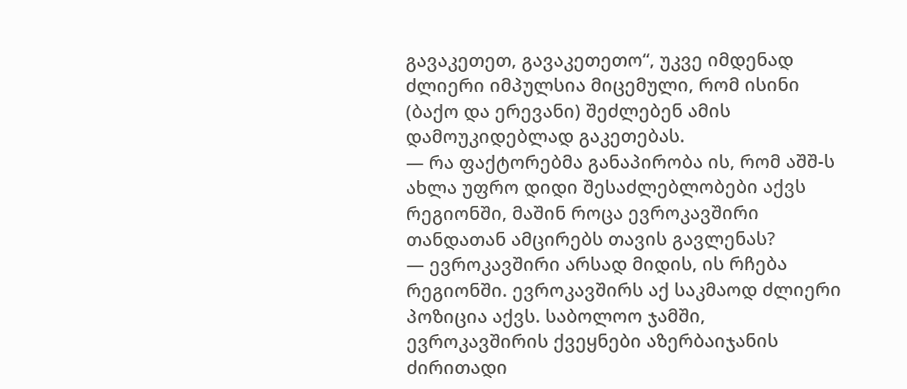გავაკეთეთ, გავაკეთეთო“, უკვე იმდენად ძლიერი იმპულსია მიცემული, რომ ისინი (ბაქო და ერევანი) შეძლებენ ამის დამოუკიდებლად გაკეთებას.
— რა ფაქტორებმა განაპირობა ის, რომ აშშ-ს ახლა უფრო დიდი შესაძლებლობები აქვს რეგიონში, მაშინ როცა ევროკავშირი თანდათან ამცირებს თავის გავლენას?
— ევროკავშირი არსად მიდის, ის რჩება რეგიონში. ევროკავშირს აქ საკმაოდ ძლიერი პოზიცია აქვს. საბოლოო ჯამში, ევროკავშირის ქვეყნები აზერბაიჯანის ძირითადი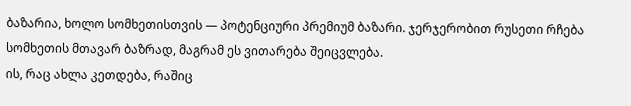ბაზარია, ხოლო სომხეთისთვის — პოტენციური პრემიუმ ბაზარი. ჯერჯერობით რუსეთი რჩება სომხეთის მთავარ ბაზრად, მაგრამ ეს ვითარება შეიცვლება.
ის, რაც ახლა კეთდება, რაშიც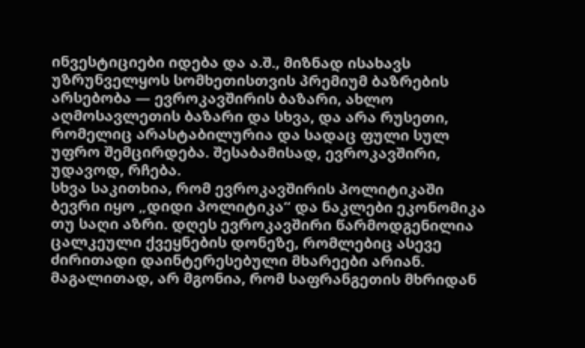ინვესტიციები იდება და ა.შ., მიზნად ისახავს უზრუნველყოს სომხეთისთვის პრემიუმ ბაზრების არსებობა — ევროკავშირის ბაზარი, ახლო აღმოსავლეთის ბაზარი და სხვა, და არა რუსეთი, რომელიც არასტაბილურია და სადაც ფული სულ უფრო შემცირდება. შესაბამისად, ევროკავშირი, უდავოდ, რჩება.
სხვა საკითხია, რომ ევროკავშირის პოლიტიკაში ბევრი იყო „დიდი პოლიტიკა“ და ნაკლები ეკონომიკა თუ საღი აზრი. დღეს ევროკავშირი წარმოდგენილია ცალკეული ქვეყნების დონეზე, რომლებიც ასევე ძირითადი დაინტერესებული მხარეები არიან. მაგალითად, არ მგონია, რომ საფრანგეთის მხრიდან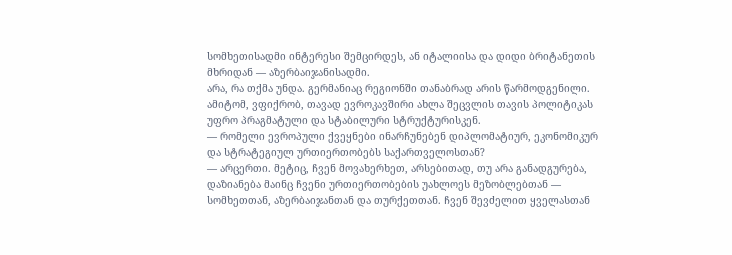სომხეთისადმი ინტერესი შემცირდეს, ან იტალიისა და დიდი ბრიტანეთის მხრიდან — აზერბაიჯანისადმი.
არა, რა თქმა უნდა. გერმანიაც რეგიონში თანაბრად არის წარმოდგენილი. ამიტომ, ვფიქრობ, თავად ევროკავშირი ახლა შეცვლის თავის პოლიტიკას უფრო პრაგმატული და სტაბილური სტრუქტურისკენ.
— რომელი ევროპული ქვეყნები ინარჩუნებენ დიპლომატიურ, ეკონომიკურ და სტრატეგიულ ურთიერთობებს საქართველოსთან?
— არცერთი. მეტიც, ჩვენ მოვახერხეთ, არსებითად, თუ არა განადგურება, დაზიანება მაინც ჩვენი ურთიერთობების უახლოეს მეზობლებთან — სომხეთთან, აზერბაიჯანთან და თურქეთთან. ჩვენ შევძელით ყველასთან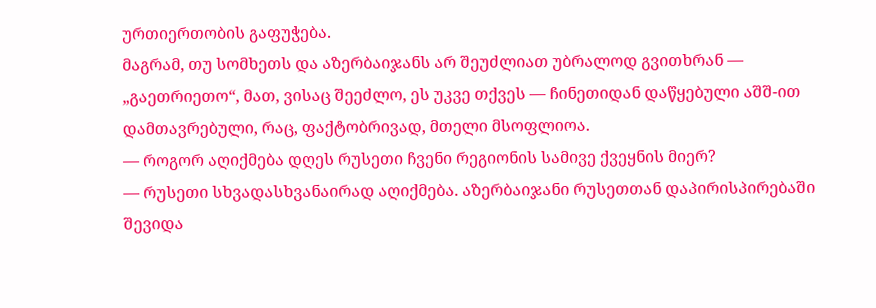ურთიერთობის გაფუჭება.
მაგრამ, თუ სომხეთს და აზერბაიჯანს არ შეუძლიათ უბრალოდ გვითხრან — „გაეთრიეთო“, მათ, ვისაც შეეძლო, ეს უკვე თქვეს — ჩინეთიდან დაწყებული აშშ-ით დამთავრებული, რაც, ფაქტობრივად, მთელი მსოფლიოა.
— როგორ აღიქმება დღეს რუსეთი ჩვენი რეგიონის სამივე ქვეყნის მიერ?
— რუსეთი სხვადასხვანაირად აღიქმება. აზერბაიჯანი რუსეთთან დაპირისპირებაში შევიდა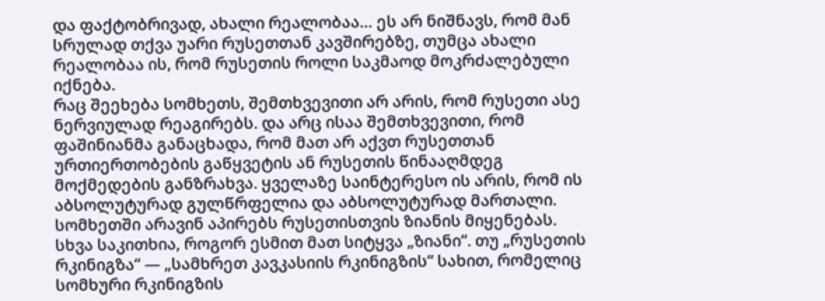და ფაქტობრივად, ახალი რეალობაა… ეს არ ნიშნავს, რომ მან სრულად თქვა უარი რუსეთთან კავშირებზე, თუმცა ახალი რეალობაა ის, რომ რუსეთის როლი საკმაოდ მოკრძალებული იქნება.
რაც შეეხება სომხეთს, შემთხვევითი არ არის, რომ რუსეთი ასე ნერვიულად რეაგირებს. და არც ისაა შემთხვევითი, რომ ფაშინიანმა განაცხადა, რომ მათ არ აქვთ რუსეთთან ურთიერთობების გაწყვეტის ან რუსეთის წინააღმდეგ მოქმედების განზრახვა. ყველაზე საინტერესო ის არის, რომ ის აბსოლუტურად გულწრფელია და აბსოლუტურად მართალი.
სომხეთში არავინ აპირებს რუსეთისთვის ზიანის მიყენებას. სხვა საკითხია, როგორ ესმით მათ სიტყვა „ზიანი“. თუ „რუსეთის რკინიგზა“ — „სამხრეთ კავკასიის რკინიგზის“ სახით, რომელიც სომხური რკინიგზის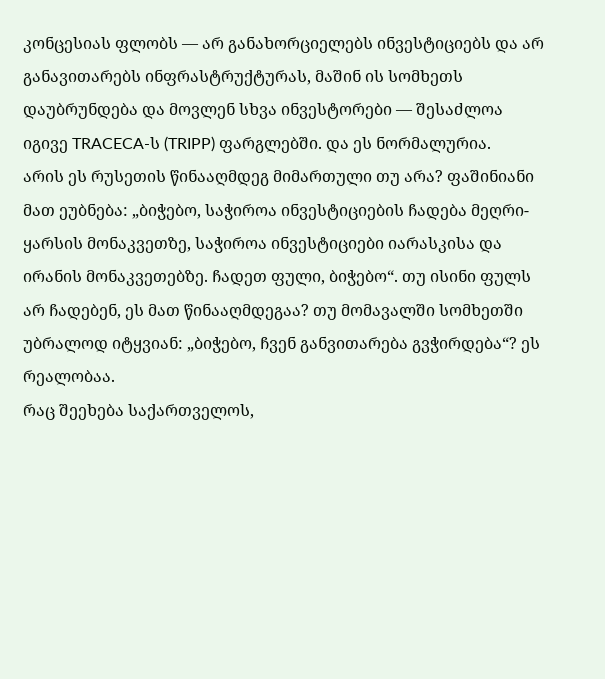კონცესიას ფლობს — არ განახორციელებს ინვესტიციებს და არ განავითარებს ინფრასტრუქტურას, მაშინ ის სომხეთს დაუბრუნდება და მოვლენ სხვა ინვესტორები — შესაძლოა იგივე TRACECA-ს (TRIPP) ფარგლებში. და ეს ნორმალურია.
არის ეს რუსეთის წინააღმდეგ მიმართული თუ არა? ფაშინიანი მათ ეუბნება: „ბიჭებო, საჭიროა ინვესტიციების ჩადება მეღრი-ყარსის მონაკვეთზე, საჭიროა ინვესტიციები იარასკისა და ირანის მონაკვეთებზე. ჩადეთ ფული, ბიჭებო“. თუ ისინი ფულს არ ჩადებენ, ეს მათ წინააღმდეგაა? თუ მომავალში სომხეთში უბრალოდ იტყვიან: „ბიჭებო, ჩვენ განვითარება გვჭირდება“? ეს რეალობაა.
რაც შეეხება საქართველოს,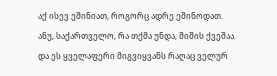აქ ისევ ეშინიათ, როგორც ადრე ეშინოდათ. ანუ, საქართველო, რა თქმა უნდა, შიშის ქვეშაა. და ეს ყველაფერი მიგვიყვანს რაღაც ველურ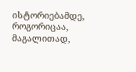ისტორიებამდე, როგორიცაა, მაგალითად,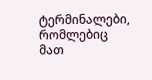ტერმინალები, რომლებიც მათ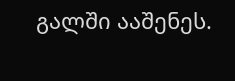გალში ააშენეს.